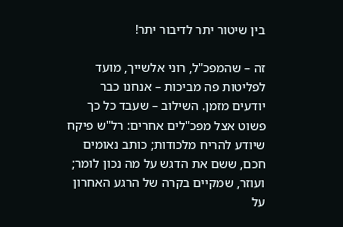בין שיטור יתר לדיבור יתר!

זה – שהמפכ"ל, רוני אלשייך, מועד לפליטות פה מביכות – אנחנו כבר יודעים מזמן. השילוב – שעבד כל כך פשוט אצל מפכ"לים אחרים: רל"ש פיקח שיודע להריח מלכודות; כותב נאומים חכם, ששם את הדגש על מה נכון לומר; ועוזר, שמקיים בקרה של הרגע האחרון על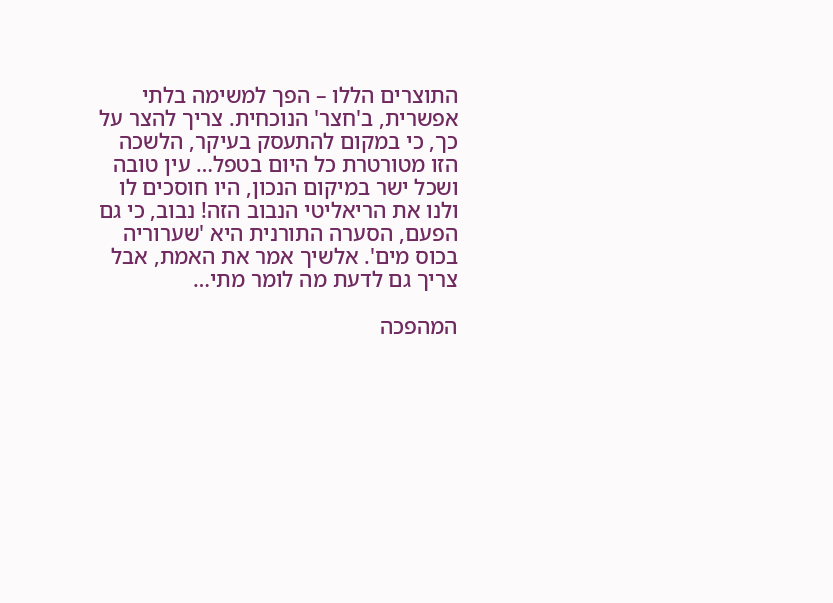התוצרים הללו – הפך למשימה בלתי אפשרית, ב'חצר' הנוכחית. צריך להצר על כך, כי במקום להתעסק בעיקר, הלשכה הזו מטורטרת כל היום בטפל… עין טובה ושכל ישר במיקום הנכון, היו חוסכים לו ולנו את הריאליטי הנבוב הזה! נבוב, כי גם הפעם, הסערה התורנית היא 'שערוריה בכוס מים'. אלשיך אמר את האמת, אבל צריך גם לדעת מה לומר מתי…

המהפכה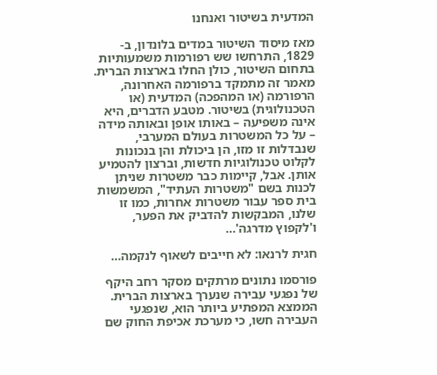המדעית בשיטור ואנחנו

מאז מיסוד השיטור במדים בלונדון, ב- 1829, התרחשו שש רפורמות משמעותיות בתחום השיטור, כולן החלו בארצות הברית. מאמר זה מתמקד ברפורמה האחרונה, הרפורמה (או המהפכה) המדעית (או הטכנולוגית) בשיטור. מטבע הדברים, היא אינה משפיעה – באותו אופן ובאותה מידה – על כל המשטרות בעולם המערבי, שנבדלות זו מזו, הן ביכולת והן בנכונות לקלוט טכנולוגיות חדשות, וברצון להטמיע אותן. אבל, קיימות כבר משטרות שניתן לכנות בשם "משטרות העתיד", המשמשות בית ספר עבור משטרות אחרות, כמו זו שלנו, המבקשות להדביק את הפער, ו'לקפוץ מדרגה'…

חגית לרנאו: לא חייבים לשאוף לנקמה…

פורסמו נתונים מרתקים מסקר רחב היקף של נפגעי עבירה שנערך בארצות הברית. הממצא המפתיע ביותר הוא, שנפגעי העבירה חשו, כי מערכת אכיפת החוק שם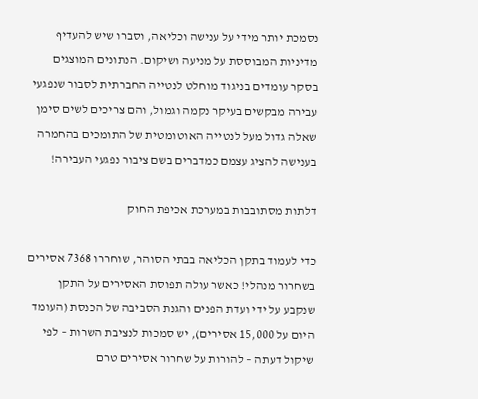נסמכת יותר מידי על ענישה וכליאה, וסברו שיש להעדיף מדיניות המבוססת על מניעה ושיקום. הנתונים המוצגים בסקר עומדים בניגוד מוחלט לנטייה החברתית לסבור שנפגעי עבירה מבקשים בעיקר נקמה וגמול, והם צריכים לשים סימן שאלה גדול מעל לנטייה האוטומטית של התומכים בהחמרה בענישה להציג עצמם כמדברים בשם ציבור נפגעי העבירה!

דלתות מסתובבות במערכת אכיפת החוק

כדי לעמוד בתקן הכליאה בבתי הסוהר, שוחררו 7368 אסירים בשחרור מנהלי! כאשר עולה תפוסת האסירים על התקן שנקבע על ידי ועדת הפנים והגנת הסביבה של הכנסת (העומד היום על 15,000 אסירים), יש סמכות לנציבת השרות – לפי שיקול דעתה – להורות על שחרור אסירים טרם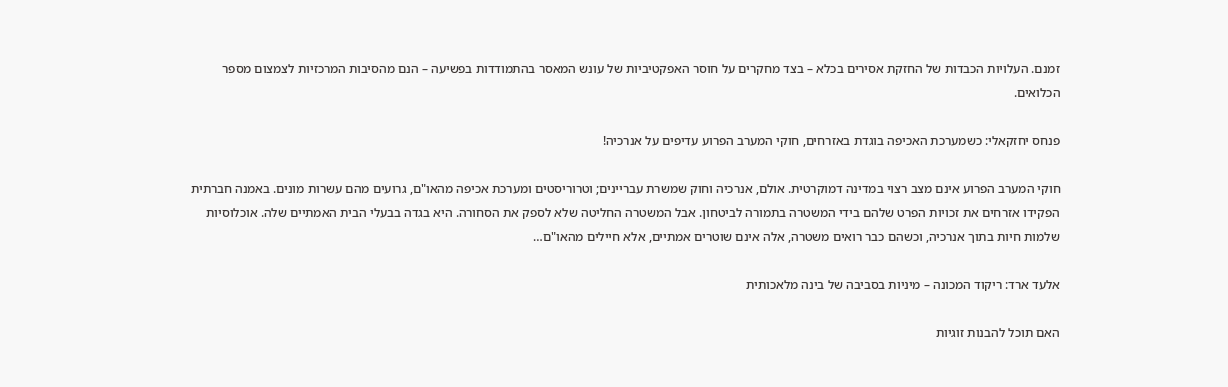זמנם. העלויות הכבדות של החזקת אסירים בכלא – בצד מחקרים על חוסר האפקטיביות של עונש המאסר בהתמודדות בפשיעה – הנם מהסיבות המרכזיות לצמצום מספר הכלואים.

פנחס יחזקאלי: כשמערכת האכיפה בוגדת באזרחים, חוקי המערב הפרוע עדיפים על אנרכיה!

חוקי המערב הפרוע אינם מצב רצוי במדינה דמוקרטית. אולם, אנרכיה וחוק שמשרת עבריינים; וטרוריסטים ומערכת אכיפה מהאו"ם, גרועים מהם עשרות מונים. באמנה חברתית הפקידו אזרחים את זכויות הפרט שלהם בידי המשטרה בתמורה לביטחון. אבל המשטרה החליטה שלא לספק את הסחורה. היא בגדה בבעלי הבית האמתיים שלה. אוכלוסיות שלמות חיות בתוך אנרכיה, וכשהם כבר רואים משטרה, אלה אינם שוטרים אמתיים, אלא חיילים מהאו"ם…

אלעד ארד: ריקוד המכונה – מיניות בסביבה של בינה מלאכותית

האם תוכל להבנות זוגיות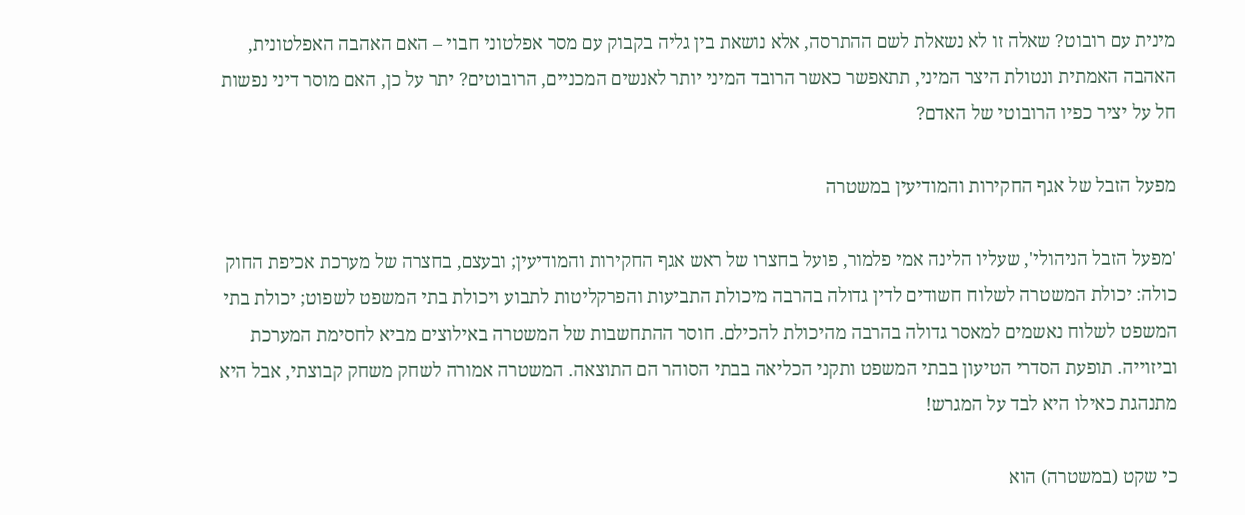מינית עם רובוט? שאלה זו לא נשאלת לשם ההתרסה, אלא נושאת בין גליה בקבוק עם מסר אפלטוני חבוי – האם האהבה האפלטונית, האהבה האמתית ונטולת היצר המיני, תתאפשר כאשר הרובד המיני יותר לאנשים המכניים, הרובוטים? יתר על כן, האם מוסר דיני נפשות חל על יציר כפיו הרובוטי של האדם?

מפעל הזבל של אגף החקירות והמודיעין במשטרה

'מפעל הזבל הניהולי', שעליו הלינה אמי פלמור, פועל בחצרו של ראש אגף החקירות והמודיעין; ובעצם, בחצרה של מערכת אכיפת החוק כולה: יכולת המשטרה לשלוח חשודים לדין גדולה בהרבה מיכולת התביעות והפרקליטות לתבוע ויכולת בתי המשפט לשפוט; יכולת בתי המשפט לשלוח נאשמים למאסר גדולה בהרבה מהיכולת להכילם. חוסר ההתחשבות של המשטרה באילוצים מביא לחסימת המערכת וביזוייה. תופעת הסדרי הטיעון בבתי המשפט ותקני הכליאה בבתי הסוהר הם התוצאה. המשטרה אמורה לשחק משחק קבוצתי, אבל היא מתנהגת כאילו היא לבד על המגרש!

כי שקט (במשטרה) הוא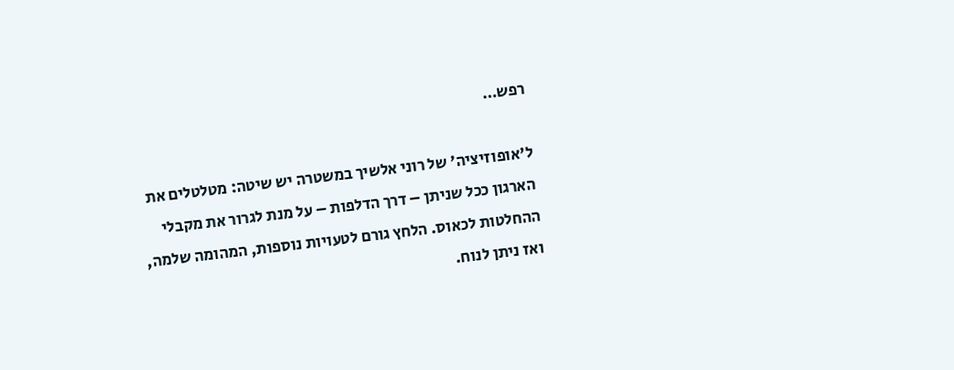רפש…

ל'אופוזיציה' של רוני אלשיך במשטרה יש שיטה: מטלטלים את הארגון ככל שניתן – דרך הדלפות – על מנת לגרור את מקבלי ההחלטות לכאוס. הלחץ גורם לטעויות נוספות, המהומה שלמה, ואז ניתן לנוח.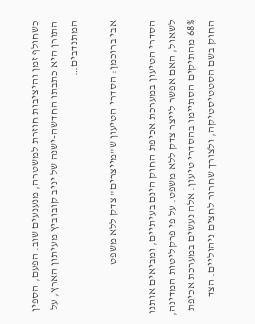כשחולף זמן והיציבות חוזרת למשטרה, מנענעים שוב. הפעם, הספין התורן היא כתבתו החדשה-ישנה של יניב קובוביץ מעיתון הארץ, על המתנדבים…

אבי ברוכמן: הסדרי הטיעון ש"מייצרים" צדק ללא משפט

הסדרי הטיעון במערכת אכיפת החוק הינם בעיתיים, ומביאים אותנו לשאול, האם אפשר לייצר צדק ללא משפט. על פי פרקליטות המדינה, 68% מהתיקים הסתיימו בהסדרי טיעון. אלה נעשים במערכת אכיפת החוק בשם הסטטיסטיקה, ולצורך שחרור לחצים ניהוליים. הצד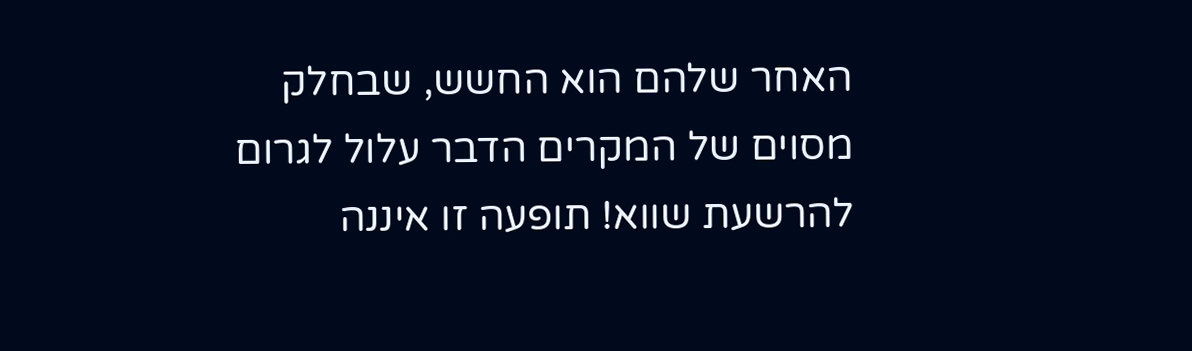האחר שלהם הוא החשש, שבחלק מסוים של המקרים הדבר עלול לגרום להרשעת שווא! תופעה זו איננה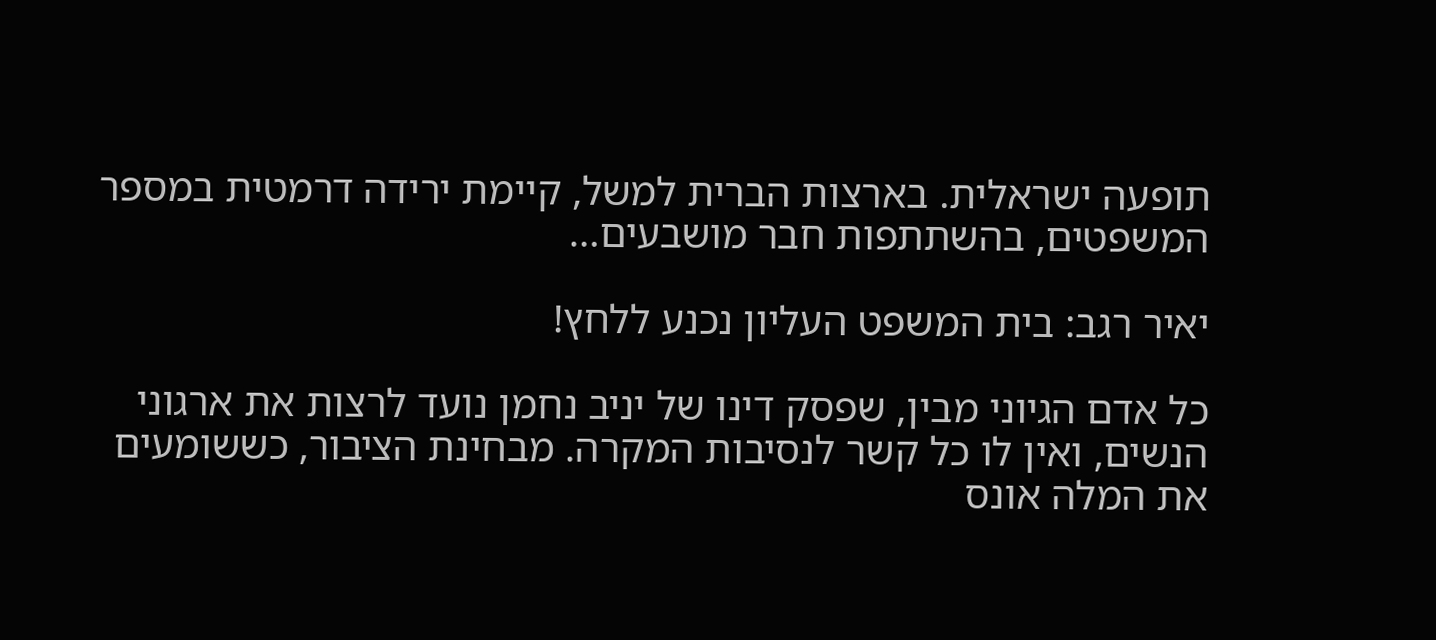תופעה ישראלית. בארצות הברית למשל, קיימת ירידה דרמטית במספר המשפטים, בהשתתפות חבר מושבעים…

יאיר רגב: בית המשפט העליון נכנע ללחץ!

כל אדם הגיוני מבין, שפסק דינו של יניב נחמן נועד לרצות את ארגוני הנשים, ואין לו כל קשר לנסיבות המקרה. מבחינת הציבור, כששומעים את המלה אונס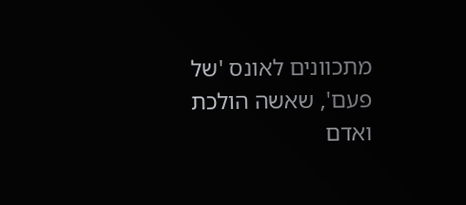מתכוונים לאונס 'של פעם', שאשה הולכת ואדם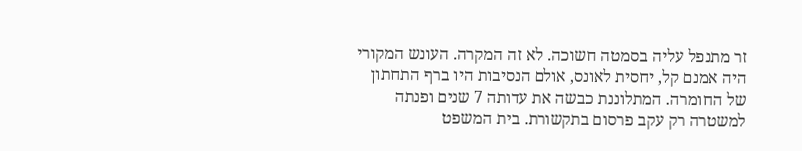זר מתנפל עליה בסמטה חשוכה. לא זה המקרה. העונש המקורי היה אמנם קל, יחסית לאונס, אולם הנסיבות היו ברף התחתון של החומרה. המתלוננת כבשה את עדותה 7 שנים ופנתה למשטרה רק עקב פרסום בתקשורת. בית המשפט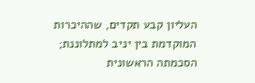העליון קבע תקדים, שההיכרות המוקדמת בין יניב למתלוננת; הסכמתה הראשונית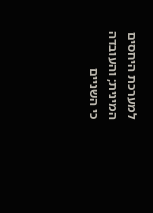למערכת היחסים המינית; והעובדה כי השניים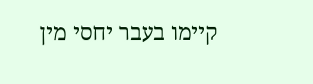קיימו בעבר יחסי מין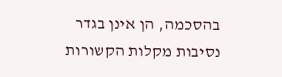בהסכמה, הן אינן בגדר נסיבות מקלות הקשורות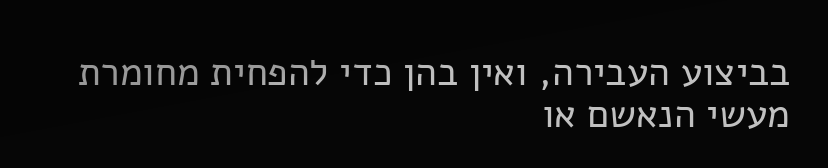בביצוע העבירה, ואין בהן כדי להפחית מחומרת מעשי הנאשם או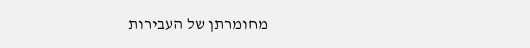מחומרתן של העבירות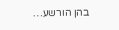בהן הורשע…